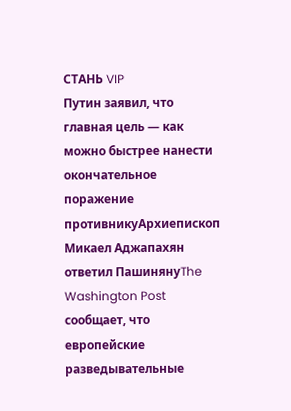СТАНЬ VIP
Путин заявил, что главная цель — как можно быстрее нанести окончательное поражение противникуАрхиепископ Микаел Аджапахян ответил ПашинянуThe Washington Post сообщает, что европейские разведывательные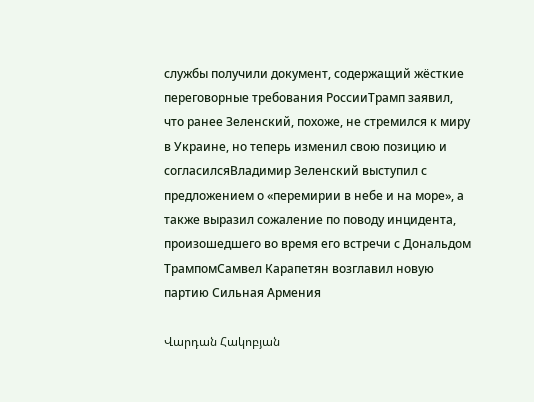службы получили документ, содержащий жёсткие переговорные требования РоссииТрамп заявил, что ранее Зеленский, похоже, не стремился к миру в Украине, но теперь изменил свою позицию и согласилсяВладимир Зеленский выступил с предложением о «перемирии в небе и на море», а также выразил сожаление по поводу инцидента, произошедшего во время его встречи с Дональдом ТрампомСамвел Карапетян возглавил новую партию Сильная Армения

Վարդան Հակոբյան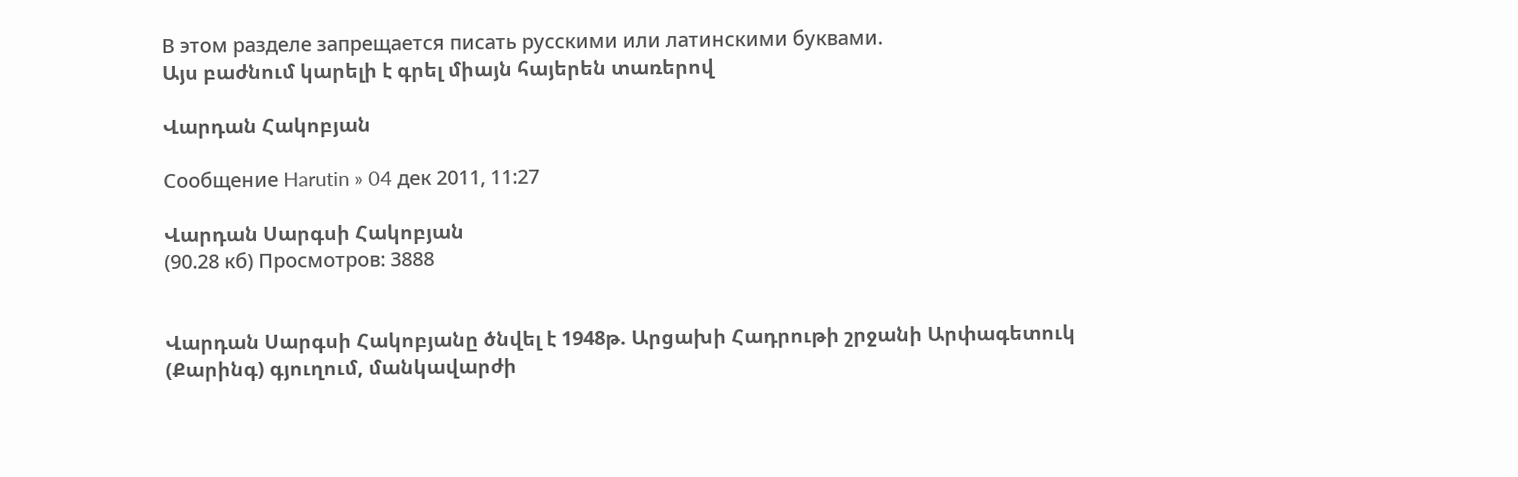В этом разделе запрещается писать русскими или латинскими буквами.
Այս բաժնում կարելի է գրել միայն հայերեն տառերով

Վարդան Հակոբյան

Сообщение Harutin » 04 дек 2011, 11:27

Վարդան Սարգսի Հակոբյան
(90.28 кб) Просмотров: 3888


Վարդան Սարգսի Հակոբյանը ծնվել է 1948թ. Արցախի Հադրութի շրջանի Արփագետուկ (Քարինգ) գյուղում, մանկավարժի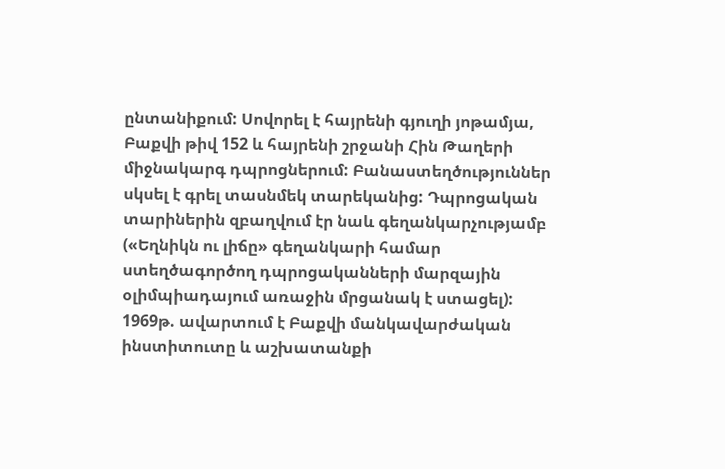ընտանիքում: Սովորել է հայրենի գյուղի յոթամյա, Բաքվի թիվ 152 և հայրենի շրջանի Հին Թաղերի միջնակարգ դպրոցներում: Բանաստեղծություններ սկսել է գրել տասնմեկ տարեկանից: Դպրոցական տարիներին զբաղվում էր նաև գեղանկարչությամբ («Եղնիկն ու լիճը» գեղանկարի համար ստեղծագործող դպրոցականների մարզային օլիմպիադայում առաջին մրցանակ է ստացել):
1969թ. ավարտում է Բաքվի մանկավարժական ինստիտուտը և աշխատանքի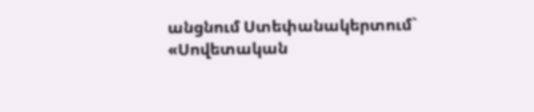անցնում Ստեփանակերտում` «Սովետական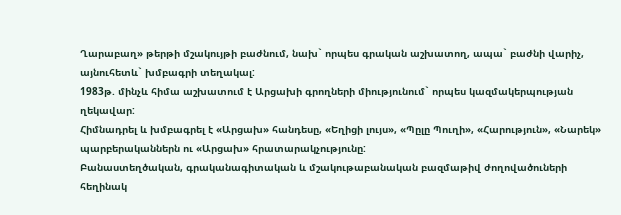Ղարաբաղ» թերթի մշակույթի բաժնում, նախ` որպես գրական աշխատող, ապա` բաժնի վարիչ, այնուհետև` խմբագրի տեղակալ:
1983թ. մինչև հիմա աշխատում է Արցախի գրողների միությունում` որպես կազմակերպության ղեկավար:
Հիմնադրել և խմբագրել է «Արցախ» հանդեսը, «Եղիցի լույս», «Պըլը Պուղի», «Հարություն», «Նարեկ» պարբերականներն ու «Արցախ» հրատարակչությունը:
Բանաստեղծական, գրականագիտական և մշակութաբանական բազմաթիվ ժողովածուների հեղինակ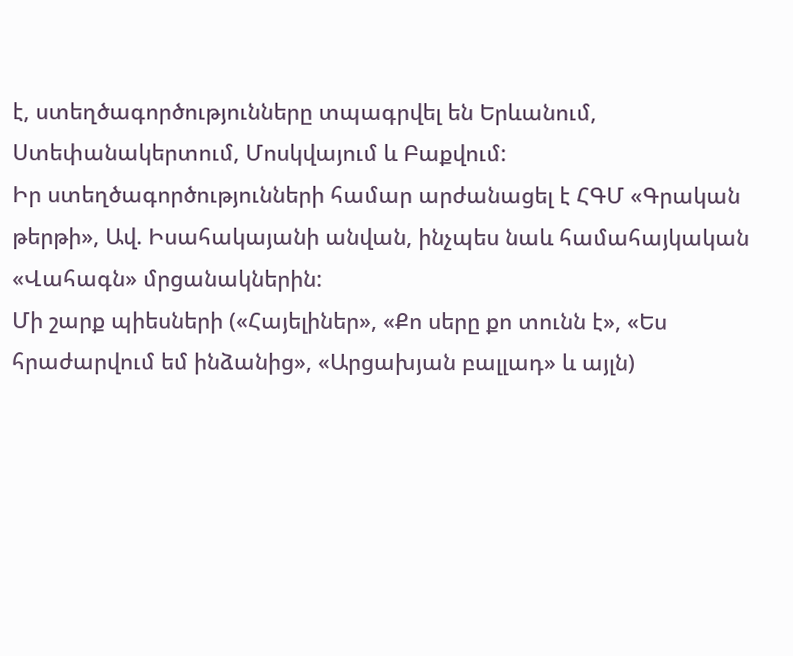է, ստեղծագործությունները տպագրվել են Երևանում, Ստեփանակերտում, Մոսկվայում և Բաքվում:
Իր ստեղծագործությունների համար արժանացել է ՀԳՄ «Գրական թերթի», Ավ. Իսահակայանի անվան, ինչպես նաև համահայկական «Վահագն» մրցանակներին:
Մի շարք պիեսների («Հայելիներ», «Քո սերը քո տունն է», «Ես հրաժարվում եմ ինձանից», «Արցախյան բալլադ» և այլն)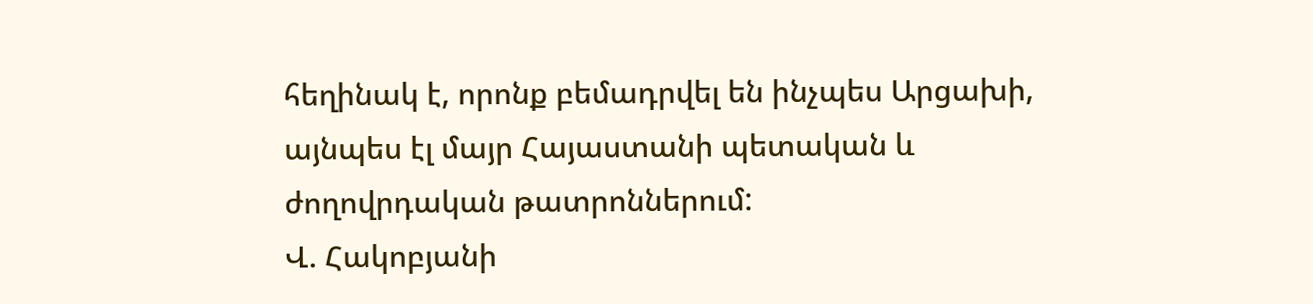հեղինակ է, որոնք բեմադրվել են ինչպես Արցախի, այնպես էլ մայր Հայաստանի պետական և ժողովրդական թատրոններում:
Վ. Հակոբյանի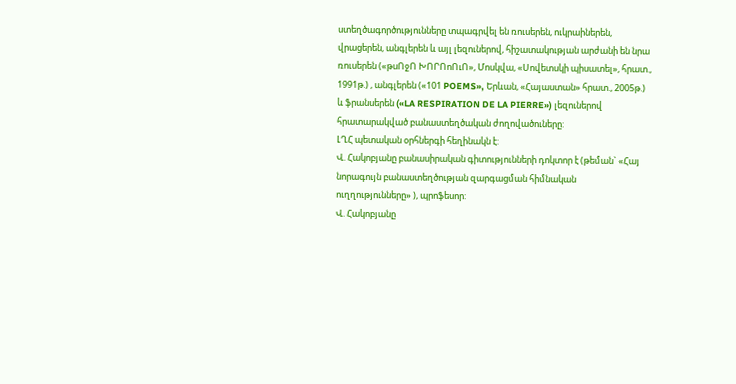ստեղծագործությունները տպագրվել են ռուսերեն, ուկրաիներեն, վրացերեն, անգլերեն և այլ լեզուներով, հիշատակության արժանի են նրա ռուսերեն («թսՈջՈ ԽՈՐՈոՈւՈ», Մոսկվա, «Սովետսկի պիսատել», հրատ., 1991թ.) , անգլերեն («101 POEMS», Երևան, «Հայաստան» հրատ., 2005թ.) և ֆրանսերեն («LA RESPIRATION DE LA PIERRE») լեզուներով հրատարակված բանաստեղծական ժողովածուները:
ԼՂՀ պետական օրհներգի հեղինակն է:
Վ. Հակոբյանը բանասիրական գիտությունների դոկտոր է (թեման` «Հայ նորագույն բանաստեղծության զարգացման հիմնական ուղղությունները» ), պրոֆեսոր:
Վ. Հակոբյանը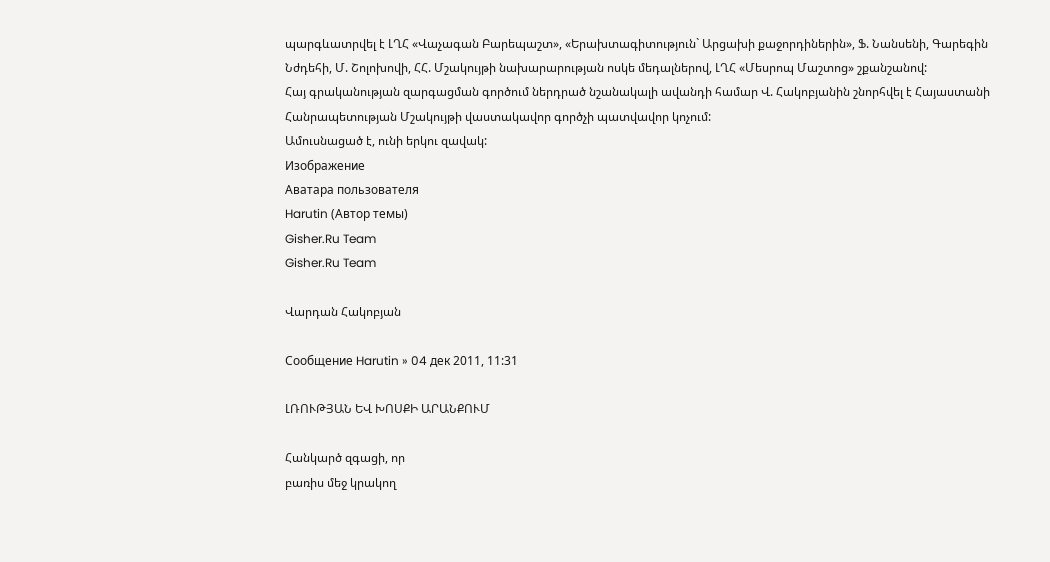պարգևատրվել է ԼՂՀ «Վաչագան Բարեպաշտ», «Երախտագիտություն` Արցախի քաջորդիներին», Ֆ. Նանսենի, Գարեգին Նժդեհի, Մ. Շոլոխովի, ՀՀ. Մշակույթի նախարարության ոսկե մեդալներով, ԼՂՀ «Մեսրոպ Մաշտոց» շքանշանով:
Հայ գրականության զարգացման գործում ներդրած նշանակալի ավանդի համար Վ. Հակոբյանին շնորհվել է Հայաստանի Հանրապետության Մշակույթի վաստակավոր գործչի պատվավոր կոչում:
Ամուսնացած է, ունի երկու զավակ:
Изображение
Аватара пользователя
Harutin (Автор темы)
Gisher.Ru Team
Gisher.Ru Team

Վարդան Հակոբյան

Сообщение Harutin » 04 дек 2011, 11:31

ԼՌՈՒԹՅԱՆ ԵՎ ԽՈՍՔԻ ԱՐԱՆՔՈՒՄ

Հանկարծ զգացի, որ
բառիս մեջ կրակող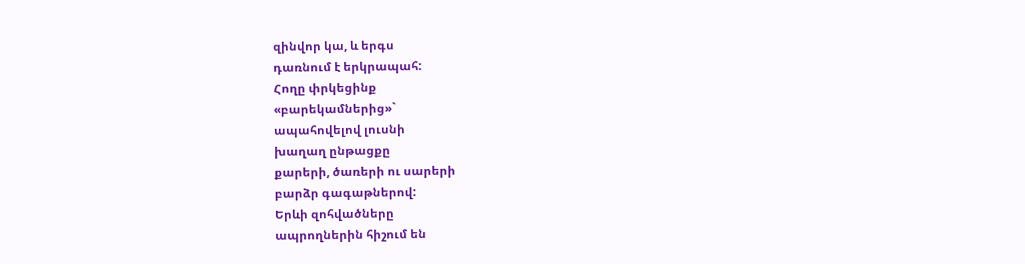զինվոր կա, և երգս
դառնում է երկրապահ:
Հողը փրկեցինք
«բարեկամներից»`
ապահովելով լուսնի
խաղաղ ընթացքը
քարերի, ծառերի ու սարերի
բարձր գագաթներով:
Երևի զոհվածները
ապրողներին հիշում են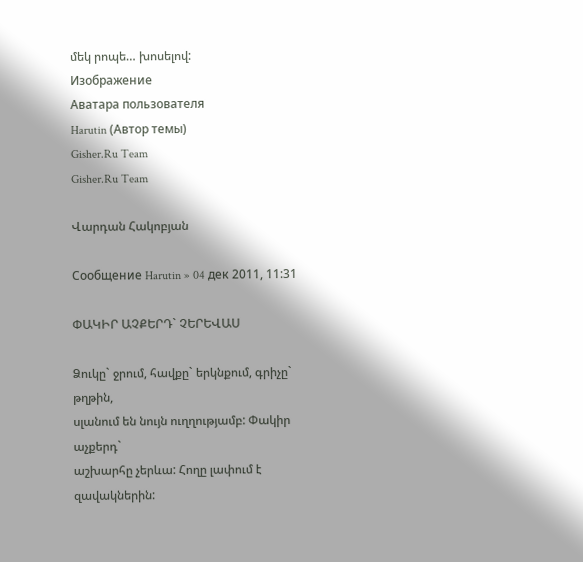մեկ րոպե… խոսելով:
Изображение
Аватара пользователя
Harutin (Автор темы)
Gisher.Ru Team
Gisher.Ru Team

Վարդան Հակոբյան

Сообщение Harutin » 04 дек 2011, 11:31

ՓԱԿԻՐ ԱՉՔԵՐԴ` ՉԵՐԵՎԱՍ

Ձուկը` ջրում, հավքը` երկնքում, գրիչը` թղթին,
սլանում են նույն ուղղությամբ: Փակիր աչքերդ`
աշխարհը չերևա: Հողը լափում է զավակներին: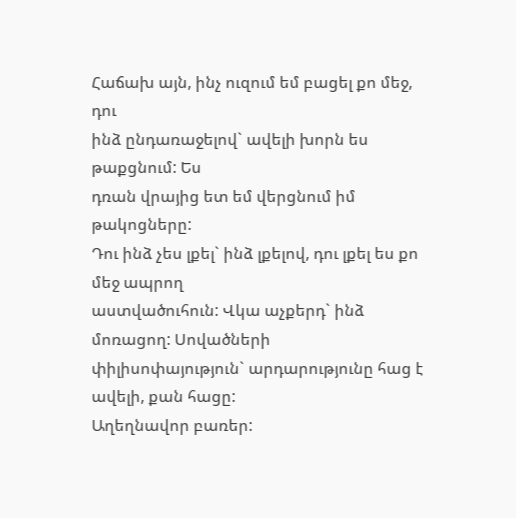Հաճախ այն, ինչ ուզում եմ բացել քո մեջ, դու
ինձ ընդառաջելով` ավելի խորն ես թաքցնում: Ես
դռան վրայից ետ եմ վերցնում իմ թակոցները:
Դու ինձ չես լքել` ինձ լքելով, դու լքել ես քո մեջ ապրող
աստվածուհուն: Վկա աչքերդ` ինձ մոռացող: Սովածների
փիլիսոփայություն` արդարությունը հաց է ավելի, քան հացը:
Աղեղնավոր բառեր: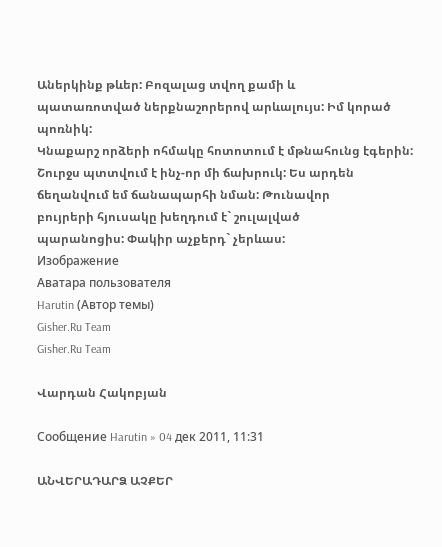Աներկինք թևեր: Բոզալաց տվող քամի և
պատառոտված ներքնաշորերով արևալույս: Իմ կորած պոռնիկ:
Կնաքարշ որձերի ոհմակը հոտոտում է մթնահունց էգերին:
Շուրջս պտտվում է ինչ-որ մի ճախրուկ: Ես արդեն
ճեղանվում եմ ճանապարհի նման: Թունավոր
բույրերի հյուսակը խեղդում է` շուլալված
պարանոցիս: Փակիր աչքերդ` չերևաս:
Изображение
Аватара пользователя
Harutin (Автор темы)
Gisher.Ru Team
Gisher.Ru Team

Վարդան Հակոբյան

Сообщение Harutin » 04 дек 2011, 11:31

ԱՆՎԵՐԱԴԱՐՁ ԱՉՔԵՐ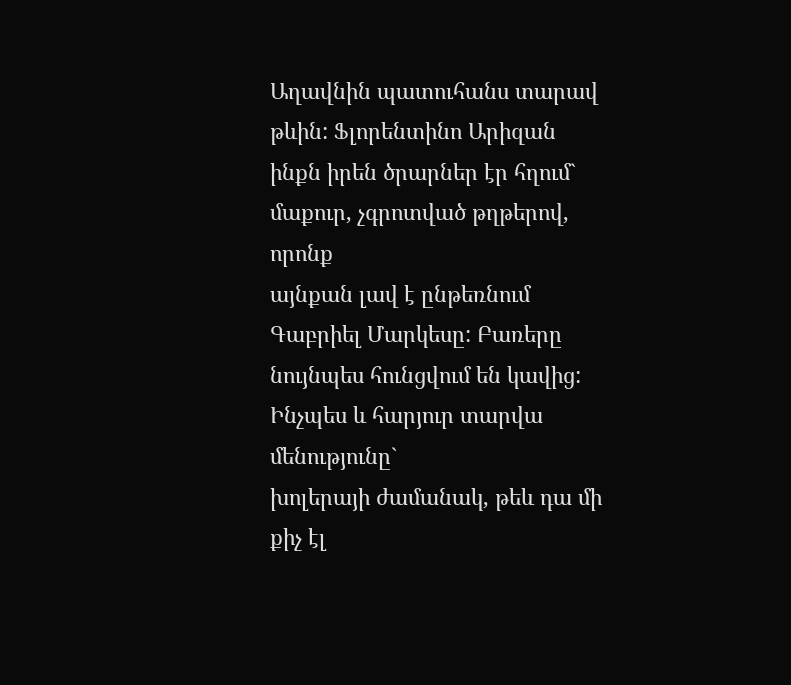Աղավնին պատուհանս տարավ թևին: Ֆլորենտինո Արիզան
ինքն իրեն ծրարներ էր հղում` մաքուր, չգրոտված թղթերով, որոնք
այնքան լավ է ընթեռնում Գաբրիել Մարկեսը: Բառերը
նույնպես հունցվում են կավից: Ինչպես և հարյուր տարվա մենությունը`
խոլերայի ժամանակ, թեև դա մի քիչ էլ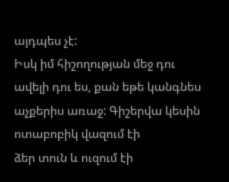այդպես չէ:
Իսկ իմ հիշողության մեջ դու ավելի դու ես, քան եթե կանգնես
աչքերիս առաջ: Գիշերվա կեսին ոտաբոբիկ վազում էի
ձեր տուն և ուզում էի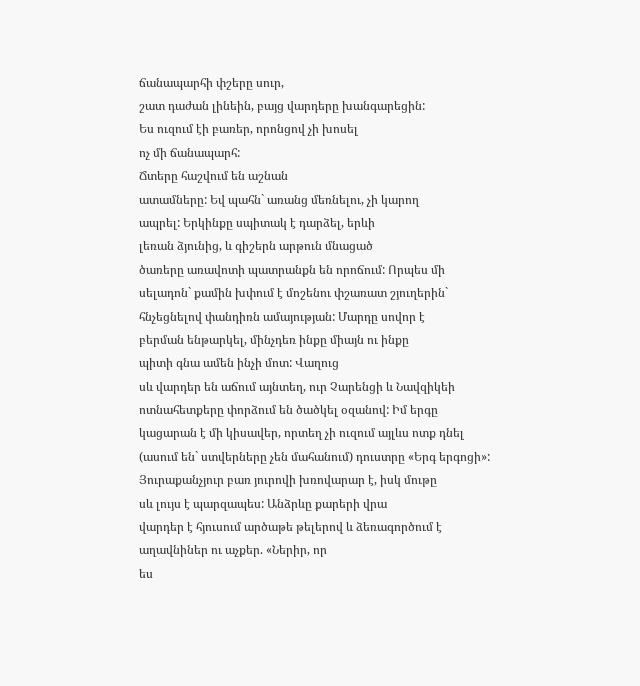ճանապարհի փշերը սուր,
շատ դաժան լինեին, բայց վարդերը խանգարեցին:
Ես ուզում էի բառեր, որոնցով չի խոսել
ոչ մի ճանապարհ:
Ճտերը հաշվում են աշնան
ատամները: Եվ պահն` առանց մեռնելու, չի կարող
ապրել: Երկինքը սպիտակ է դարձել, երևի
լեռան ձյունից, և գիշերն արթուն մնացած
ծառերը առավոտի պատրանքն են որոճում: Որպես մի
սելադոն` քամին խփում է մոշենու փշառատ շյուղերին`
հնչեցնելով փանդիռն ամայության: Մարդը սովոր է
բերման ենթարկել, մինչդեռ ինքը միայն ու ինքը
պիտի գնա ամեն ինչի մոտ: Վաղուց
սև վարդեր են աճում այնտեղ, ուր Չարենցի և Նավզիկեի
ոտնահետքերը փորձում են ծածկել օզանով: Իմ երգը
կացարան է մի կիսավեր, որտեղ չի ուզում այլևս ոտք դնել
(ասում են` ստվերները չեն մահանում) դուստրը «Երգ երգոցի»:
Յուրաքանչյուր բառ յուրովի խռովարար է, իսկ մութը
սև լույս է պարզապես: Անձրևը քարերի վրա
վարդեր է հյուսում արծաթե թելերով և ձեռագործում է
աղավնիներ ու աչքեր. «Ներիր, որ
ես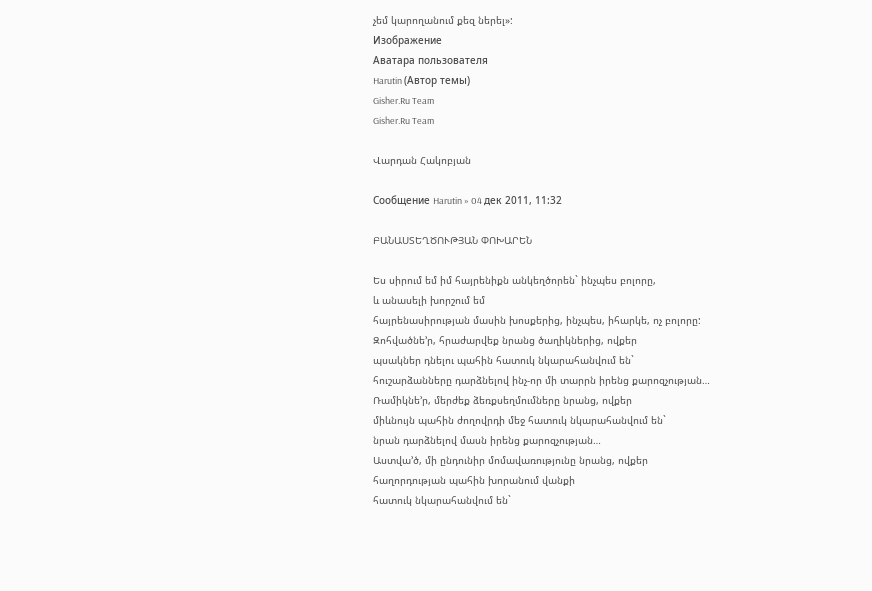չեմ կարողանում քեզ ներել»:
Изображение
Аватара пользователя
Harutin (Автор темы)
Gisher.Ru Team
Gisher.Ru Team

Վարդան Հակոբյան

Сообщение Harutin » 04 дек 2011, 11:32

ԲԱՆԱՍՏԵՂԾՈՒԹՅԱՆ ՓՈԽԱՐԵՆ

Ես սիրում եմ իմ հայրենիքն անկեղծորեն` ինչպես բոլորը,
և անասելի խորշում եմ
հայրենասիրության մասին խոսքերից, ինչպես, իհարկե, ոչ բոլորը:
Զոհվածնե’ր, հրաժարվեք նրանց ծաղիկներից, ովքեր
պսակներ դնելու պահին հատուկ նկարահանվում են`
հուշարձանները դարձնելով ինչ-որ մի տարրն իրենց քարոզչության…
Ռամիկնե’ր, մերժեք ձեռքսեղմումները նրանց, ովքեր
միևնույն պահին ժողովրդի մեջ հատուկ նկարահանվում են`
նրան դարձնելով մասն իրենց քարոզչության…
Աստվա’ծ, մի ընդունիր մոմավառությունը նրանց, ովքեր
հաղորդության պահին խորանում վանքի
հատուկ նկարահանվում են`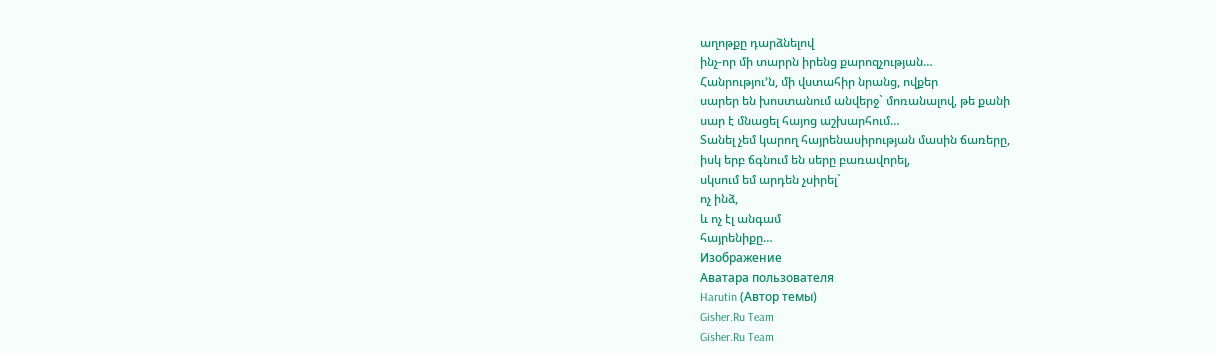աղոթքը դարձնելով
ինչ-որ մի տարրն իրենց քարոզչության…
Հանրությու’ն, մի վստահիր նրանց, ովքեր
սարեր են խոստանում անվերջ` մոռանալով, թե քանի
սար է մնացել հայոց աշխարհում…
Տանել չեմ կարող հայրենասիրության մասին ճառերը,
իսկ երբ ճգնում են սերը բառավորել,
սկսում եմ արդեն չսիրել`
ոչ ինձ,
և ոչ էլ անգամ
հայրենիքը…
Изображение
Аватара пользователя
Harutin (Автор темы)
Gisher.Ru Team
Gisher.Ru Team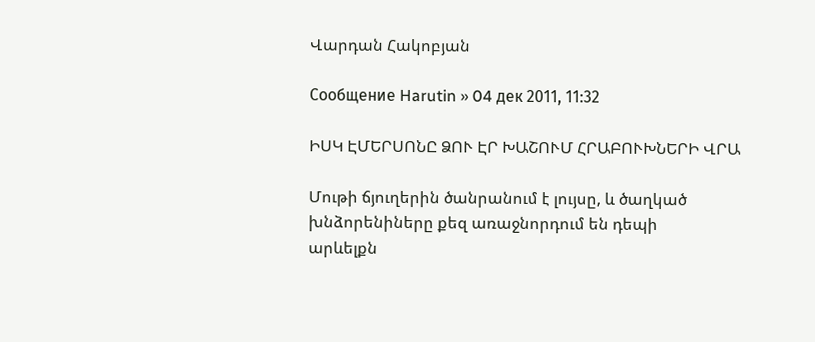Վարդան Հակոբյան

Сообщение Harutin » 04 дек 2011, 11:32

ԻՍԿ ԷՄԵՐՍՈՆԸ ՁՈՒ ԷՐ ԽԱՇՈՒՄ ՀՐԱԲՈՒԽՆԵՐԻ ՎՐԱ

Մութի ճյուղերին ծանրանում է լույսը, և ծաղկած
խնձորենիները քեզ առաջնորդում են դեպի
արևելքն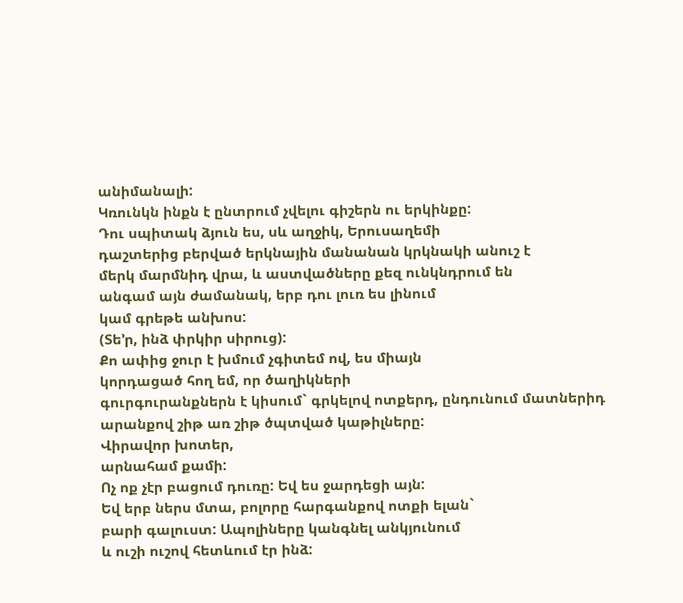անիմանալի:
Կռունկն ինքն է ընտրում չվելու գիշերն ու երկինքը:
Դու սպիտակ ձյուն ես, սև աղջիկ, Երուսաղեմի
դաշտերից բերված երկնային մանանան կրկնակի անուշ է
մերկ մարմնիդ վրա, և աստվածները քեզ ունկնդրում են
անգամ այն ժամանակ, երբ դու լուռ ես լինում
կամ գրեթե անխոս:
(Տե’ր, ինձ փրկիր սիրուց):
Քո ափից ջուր է խմում չգիտեմ ով, ես միայն
կորդացած հող եմ, որ ծաղիկների
գուրգուրանքներն է կիսում` գրկելով ոտքերդ, ընդունում մատներիդ
արանքով շիթ առ շիթ ծպտված կաթիլները:
Վիրավոր խոտեր,
արնահամ քամի:
Ոչ ոք չէր բացում դուռը: Եվ ես ջարդեցի այն:
Եվ երբ ներս մտա, բոլորը հարգանքով ոտքի ելան`
բարի գալուստ: Ապոլիները կանգնել անկյունում
և ուշի ուշով հետևում էր ինձ: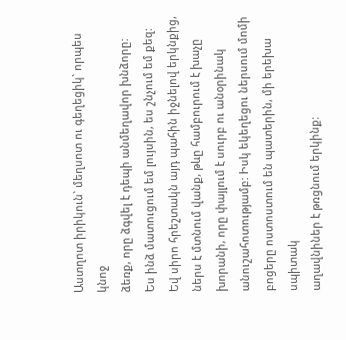Աստղոտ իրիկուն` մեղսոտ ու գեղեցիկ` որպես կնոջ
ձեռք, որը ձգվել է դեպի անմեղավոր խնձորը:
Ես ինձ մատուցում եմ լույսին, ես շնչում եմ քեզ:
Եվ սիրո հրեշտակն այդ պահին իջնելով երկնքից,
ներս է մտնում վանք, թևը համբուրում է խաչը
խորանի, որը փայլում է սուրբ ու անօրինակ
անուշահոտությամբ: Իսկ եկեղեցու ներսում մոմի
բոցերը ոստոստում են պատերին, մի երեխա սպիտակ
աղավնիներ է թռցնում երկինք: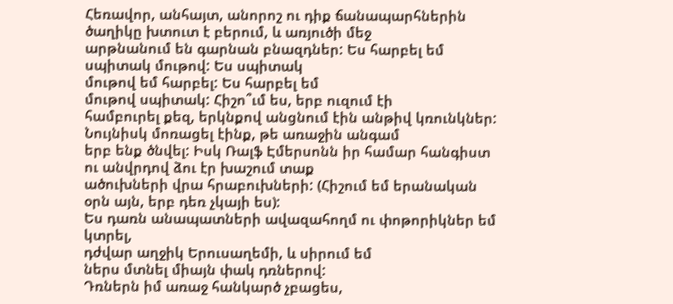Հեռավոր, անհայտ, անորոշ ու դիք ճանապարհներին
ծաղիկը խտուտ է բերում, և առյուծի մեջ
արթնանում են գարնան բնազդներ: Ես հարբել եմ
սպիտակ մութով: Ես սպիտակ
մութով եմ հարբել: Ես հարբել եմ
մութով սպիտակ: Հիշո՞ւմ ես, երբ ուզում էի
համբուրել քեզ, երկնքով անցնում էին անթիվ կռունկներ:
Նույնիսկ մոռացել էինք, թե առաջին անգամ
երբ ենք ծնվել: Իսկ Ռալֆ Էմերսոնն իր համար հանգիստ
ու անվրդով ձու էր խաշում տաք
ածուխների վրա հրաբուխների: (Հիշում եմ երանական
օրն այն, երբ դեռ չկայի ես):
Ես դառն անապատների ավազահողմ ու փոթորիկներ եմ կտրել,
դժվար աղջիկ Երուսաղեմի, և սիրում եմ
ներս մտնել միայն փակ դռներով:
Դռներն իմ առաջ հանկարծ չբացես,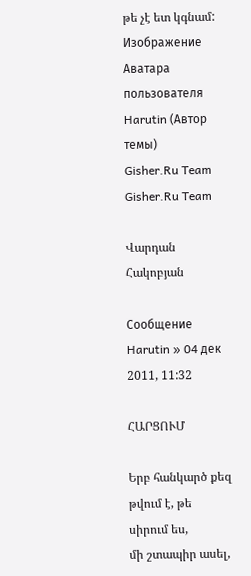թե չէ ետ կգնամ:
Изображение
Аватара пользователя
Harutin (Автор темы)
Gisher.Ru Team
Gisher.Ru Team

Վարդան Հակոբյան

Сообщение Harutin » 04 дек 2011, 11:32

ՀԱՐՑՈՒՄ

Երբ հանկարծ քեզ թվում է, թե սիրում ես,
մի շտապիր ասել,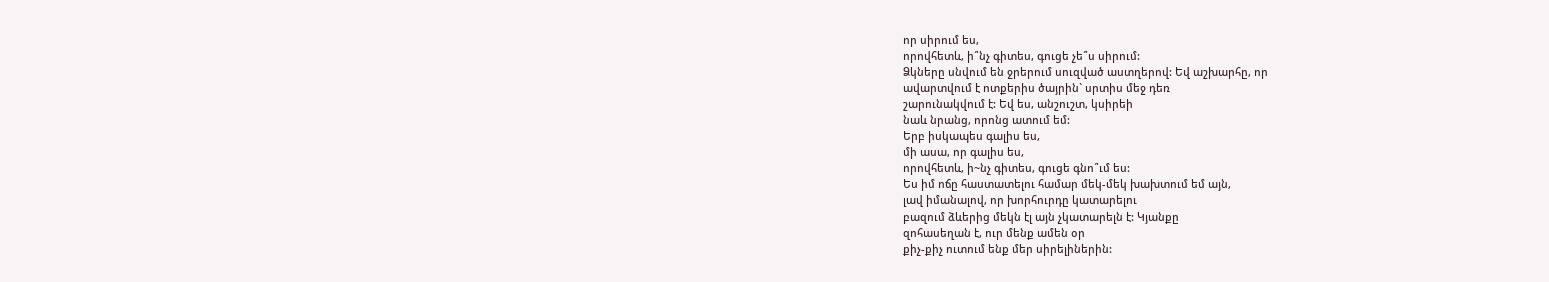որ սիրում ես,
որովհետև, ի՞նչ գիտես, գուցե չե՞ս սիրում:
Ձկները սնվում են ջրերում սուզված աստղերով: Եվ աշխարհը, որ
ավարտվում է ոտքերիս ծայրին` սրտիս մեջ դեռ
շարունակվում է: Եվ ես, անշուշտ, կսիրեի
նաև նրանց, որոնց ատում եմ:
Երբ իսկապես գալիս ես,
մի ասա, որ գալիս ես,
որովհետև, ի~նչ գիտես, գուցե գնո՞ւմ ես:
Ես իմ ոճը հաստատելու համար մեկ-մեկ խախտում եմ այն,
լավ իմանալով, որ խորհուրդը կատարելու
բազում ձևերից մեկն էլ այն չկատարելն է: Կյանքը
զոհասեղան է, ուր մենք ամեն օր
քիչ-քիչ ուտում ենք մեր սիրելիներին: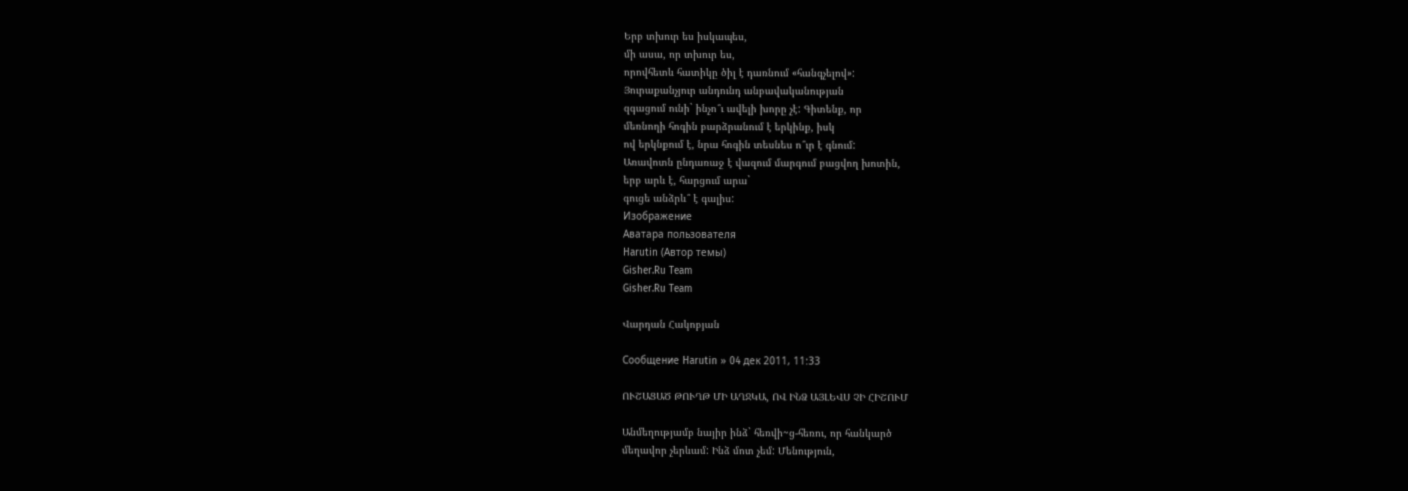Երբ տխուր ես իսկապես,
մի ասա, որ տխուր ես,
որովհետև հատիկը ծիլ է դառնում «հանգչելով»:
Յուրաքանչյուր անդունդ անբավականության
զգացում ունի` ինչո՞ւ ավելի խորը չէ: Գիտենք, որ
մեռնողի հոգին բարձրանում է երկինք, իսկ
ով երկնքում է, նրա հոգին տեսնես ո՞ւր է գնում:
Առավոտն ընդառաջ է վազում մարգում բացվող խոտին,
երբ արև է, հարցում արա`
գուցե անձրև՞ է գալիս:
Изображение
Аватара пользователя
Harutin (Автор темы)
Gisher.Ru Team
Gisher.Ru Team

Վարդան Հակոբյան

Сообщение Harutin » 04 дек 2011, 11:33

ՈՒՇԱՑԱԾ ԹՈՒՂԹ ՄԻ ԱՂՋԿԱ, ՈՎ ԻՆՁ ԱՅԼԵՎՍ ՉԻ ՀԻՇՈՒՄ

Անմեղությամբ նայիր ինձ` հեռվի~ց-հեռու, որ հանկարծ
մեղավոր չերևամ: Ինձ մոտ չեմ: Մենություն,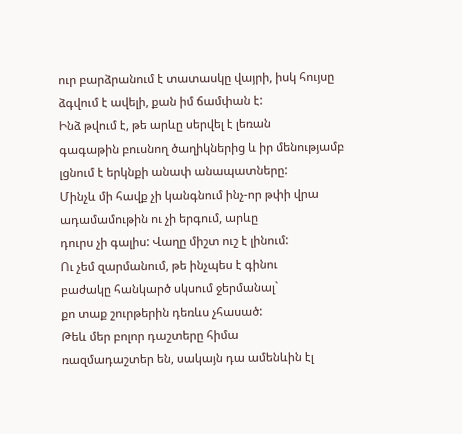ուր բարձրանում է տատասկը վայրի, իսկ հույսը
ձգվում է ավելի, քան իմ ճամփան է:
Ինձ թվում է, թե արևը սերվել է լեռան
գագաթին բուսնող ծաղիկներից և իր մենությամբ
լցնում է երկնքի անափ անապատները:
Մինչև մի հավք չի կանգնում ինչ-որ թփի վրա
ադամամութին ու չի երգում, արևը
դուրս չի գալիս: Վաղը միշտ ուշ է լինում:
Ու չեմ զարմանում, թե ինչպես է գինու
բաժակը հանկարծ սկսում ջերմանալ`
քո տաք շուրթերին դեռևս չհասած:
Թեև մեր բոլոր դաշտերը հիմա
ռազմադաշտեր են, սակայն դա ամենևին էլ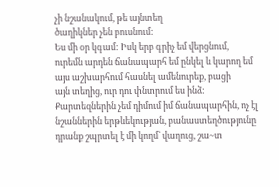չի նշանակում, թե այնտեղ
ծաղիկներ չեն բուսնում:
Ես մի օր կգամ: Իսկ երբ գրիչ եմ վերցնում,
ուրեմն արդեն ճանապարհ եմ ընկել և կարող եմ
այս աշխարհում հասնել ամենուրեք, բացի
այն տեղից, ուր դու փնտրում ես ինձ:
Քարտեզներին չեմ դիմում իմ ճանապարհին, ոչ էլ
նշաններին երթևեկության, բանաստեղծությունը
դրանք շպրտել է մի կողմ` վաղուց, շա~տ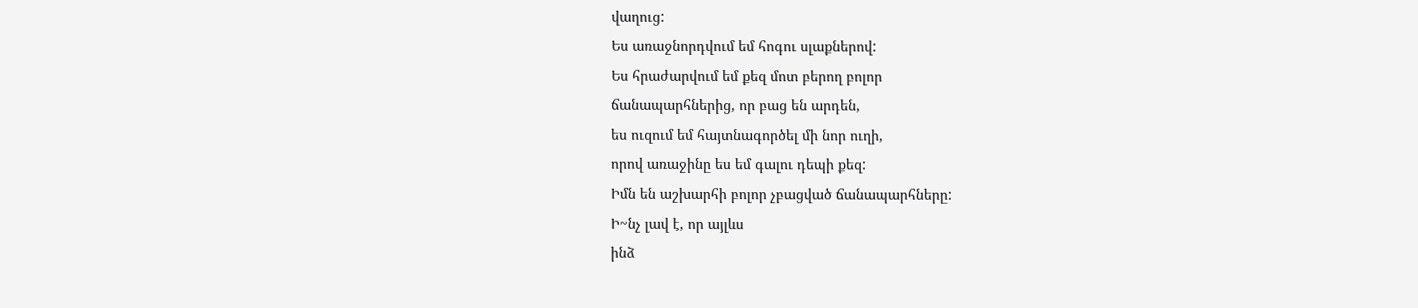վաղուց:
Ես առաջնորդվում եմ հոգու սլաքներով:
Ես հրաժարվում եմ քեզ մոտ բերող բոլոր
ճանապարհներից, որ բաց են արդեն,
ես ուզում եմ հայտնագործել մի նոր ուղի,
որով առաջինը ես եմ գալու դեպի քեզ:
Իմն են աշխարհի բոլոր չբացված ճանապարհները:
Ի~նչ լավ է, որ այլևս
ինձ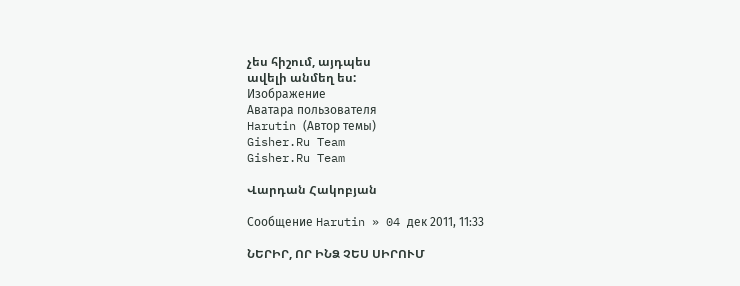չես հիշում, այդպես
ավելի անմեղ ես:
Изображение
Аватара пользователя
Harutin (Автор темы)
Gisher.Ru Team
Gisher.Ru Team

Վարդան Հակոբյան

Сообщение Harutin » 04 дек 2011, 11:33

ՆԵՐԻՐ, ՈՐ ԻՆՁ ՉԵՍ ՍԻՐՈՒՄ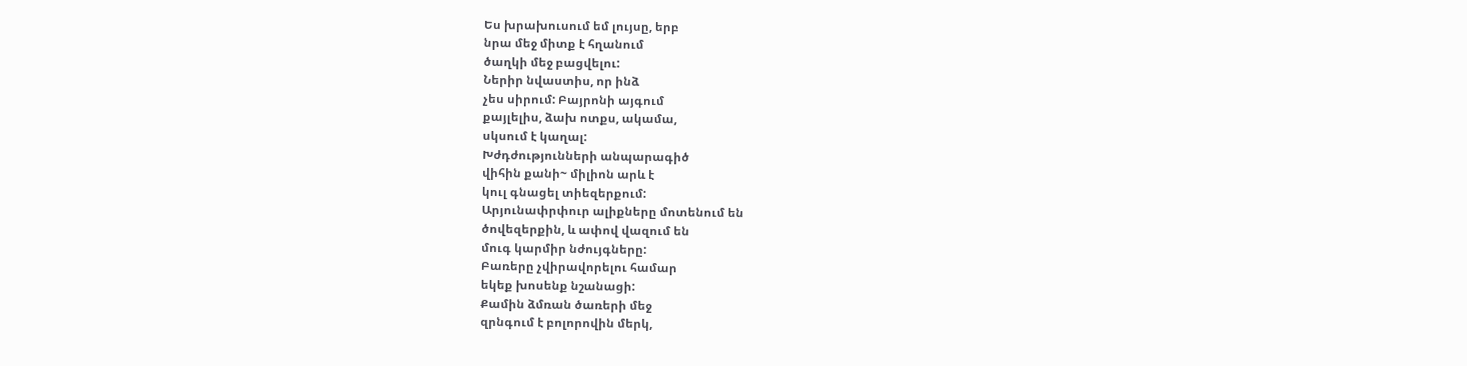Ես խրախուսում եմ լույսը, երբ
նրա մեջ միտք է հղանում
ծաղկի մեջ բացվելու:
Ներիր նվաստիս, որ ինձ
չես սիրում: Բայրոնի այգում
քայլելիս, ձախ ոտքս, ակամա,
սկսում է կաղալ:
Խժդժությունների անպարագիծ
վիհին քանի~ միլիոն արև է
կուլ գնացել տիեզերքում:
Արյունափրփուր ալիքները մոտենում են
ծովեզերքին, և ափով վազում են
մուգ կարմիր նժույգները:
Բառերը չվիրավորելու համար
եկեք խոսենք նշանացի:
Քամին ձմռան ծառերի մեջ
զրնգում է բոլորովին մերկ,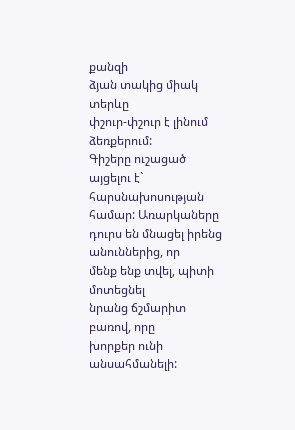քանզի
ձյան տակից միակ տերևը
փշուր-փշուր է լինում ձեռքերում:
Գիշերը ուշացած այցելու է`
հարսնախոսության համար: Առարկաները
դուրս են մնացել իրենց անուններից, որ
մենք ենք տվել, պիտի մոտեցնել
նրանց ճշմարիտ բառով, որը
խորքեր ունի անսահմանելի: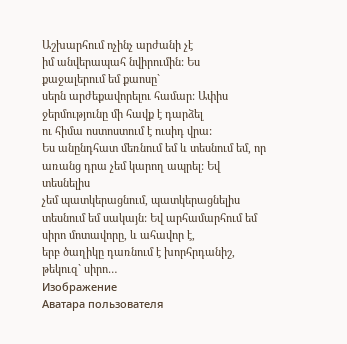Աշխարհում ոչինչ արժանի չէ
իմ անվերապահ նվիրումին: Ես
քաջալերում եմ քաոսը`
սերն արժեքավորելու համար: Ափիս
ջերմությունը մի հավք է դարձել
ու հիմա ոստոստում է ուսիդ վրա:
Ես անընդհատ մեռնում եմ և տեսնում եմ, որ
առանց դրա չեմ կարող ապրել: Եվ տեսնելիս
չեմ պատկերացնում, պատկերացնելիս
տեսնում եմ սակայն: Եվ արհամարհում եմ
սիրո մոտավորը, և ահավոր է,
երբ ծաղիկը դառնում է խորհրդանիշ,
թեկուզ` սիրո…
Изображение
Аватара пользователя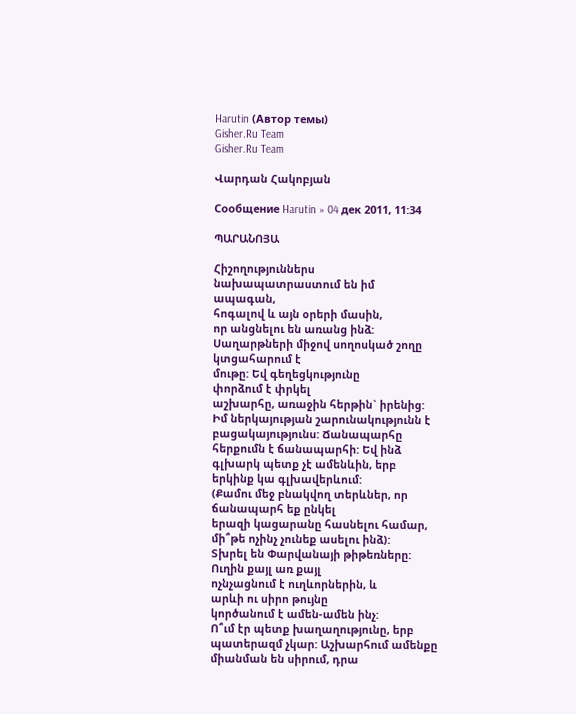Harutin (Автор темы)
Gisher.Ru Team
Gisher.Ru Team

Վարդան Հակոբյան

Сообщение Harutin » 04 дек 2011, 11:34

ՊԱՐԱՆՈՅԱ

Հիշողություններս
նախապատրաստում են իմ
ապագան,
հոգալով և այն օրերի մասին,
որ անցնելու են առանց ինձ:
Սաղարթների միջով սողոսկած շողը
կտցահարում է
մութը: Եվ գեղեցկությունը
փորձում է փրկել
աշխարհը, առաջին հերթին` իրենից:
Իմ ներկայության շարունակությունն է
բացակայությունս: Ճանապարհը
հերքումն է ճանապարհի: Եվ ինձ
գլխարկ պետք չէ ամենևին, երբ
երկինք կա գլխավերևում:
(Քամու մեջ բնակվող տերևներ, որ
ճանապարհ եք ընկել
երազի կացարանը հասնելու համար,
մի՞թե ոչինչ չունեք ասելու ինձ):
Տխրել են Փարվանայի թիթեռները:
Ուղին քայլ առ քայլ
ոչնչացնում է ուղևորներին, և
արևի ու սիրո թույնը
կործանում է ամեն-ամեն ինչ:
Ո՞ւմ էր պետք խաղաղությունը, երբ
պատերազմ չկար: Աշխարհում ամենքը
միանման են սիրում, դրա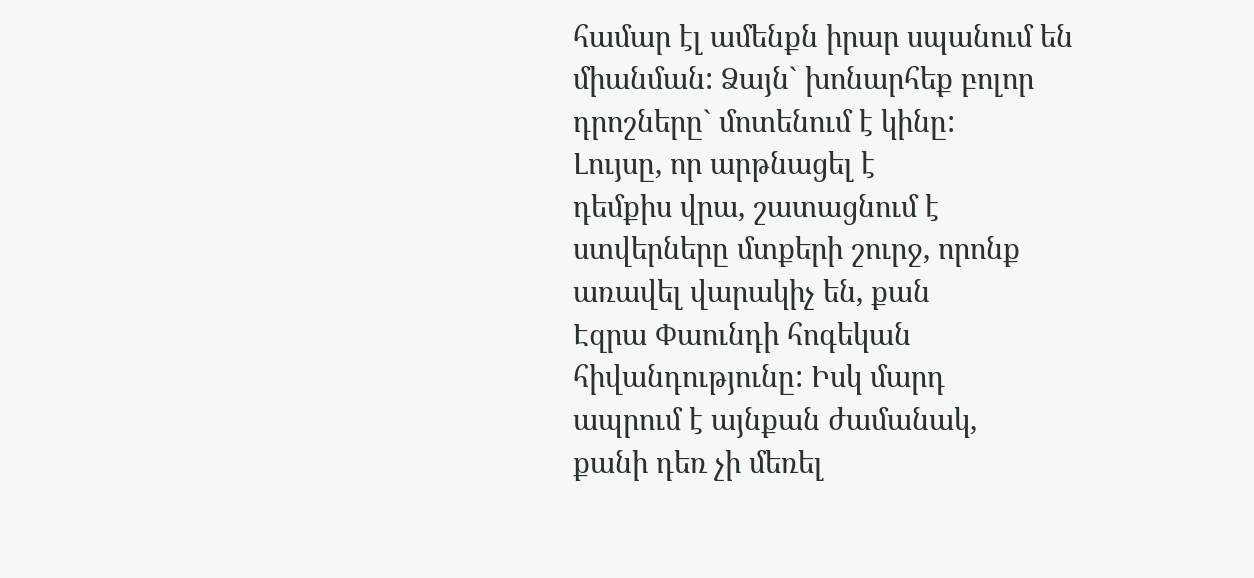համար էլ ամենքն իրար սպանում են
միանման: Ձայն` խոնարհեք բոլոր
դրոշները` մոտենում է կինը:
Լույսը, որ արթնացել է
դեմքիս վրա, շատացնում է
ստվերները մտքերի շուրջ, որոնք
առավել վարակիչ են, քան
Էզրա Փաունդի հոգեկան
հիվանդությունը: Իսկ մարդ
ապրում է այնքան ժամանակ,
քանի դեռ չի մեռել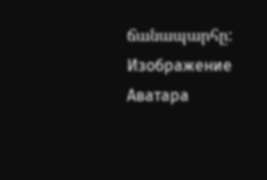ճանապարհը:
Изображение
Аватара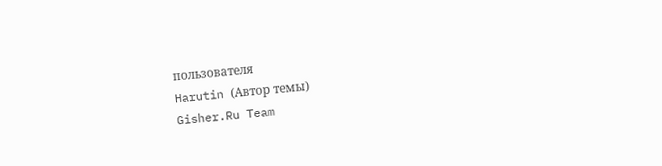пользователя
Harutin (Автор темы)
Gisher.Ru Team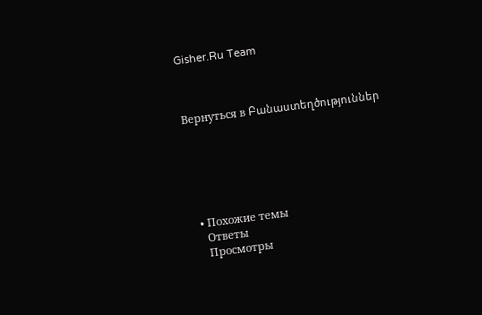Gisher.Ru Team



Вернуться в Բանաստեղծություններ






  • Похожие темы
    Ответы
    Просмотры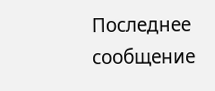Последнее сообщение